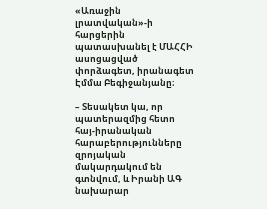«Առաջին լրատվական»-ի հարցերին պատասխանել է ՄԱՀՀԻ ասոցացված փորձագետ, իրանագետ Էմմա Բեգիջանյանը։

– Տեսակետ կա, որ պատերազմից հետո հայ-իրանական հարաբերությունները զրոյական մակարդակում են գտնվում, և Իրանի ԱԳ նախարար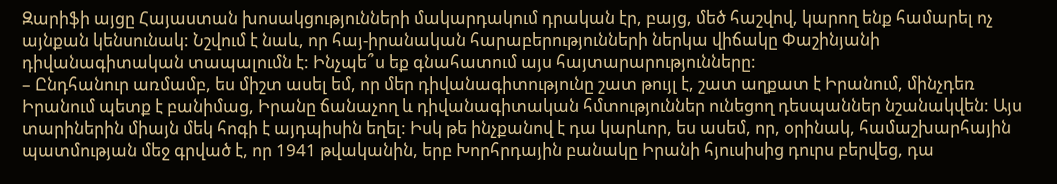Զարիֆի այցը Հայաստան խոսակցությունների մակարդակում դրական էր, բայց, մեծ հաշվով, կարող ենք համարել ոչ այնքան կենսունակ: Նշվում է նաև, որ հայ-իրանական հարաբերությունների ներկա վիճակը Փաշինյանի դիվանագիտական տապալումն է: Ինչպե՞ս եք գնահատում այս հայտարարությունները:
– Ընդհանուր առմամբ, ես միշտ ասել եմ, որ մեր դիվանագիտությունը շատ թույլ է, շատ աղքատ է Իրանում, մինչդեռ Իրանում պետք է բանիմաց, Իրանը ճանաչող և դիվանագիտական հմտություններ ունեցող դեսպաններ նշանակվեն: Այս տարիներին միայն մեկ հոգի է այդպիսին եղել: Իսկ թե ինչքանով է դա կարևոր, ես ասեմ, որ, օրինակ, համաշխարհային պատմության մեջ գրված է, որ 1941 թվականին, երբ Խորհրդային բանակը Իրանի հյուսիսից դուրս բերվեց, դա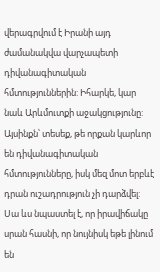վերագրվում է Իրանի այդ ժամանակվա վարչապետի դիվանագիտական հմտություններին: Իհարկե, կար նաև Արևմուտքի աջակցությունը: Այսինքն՝ տեսեք, թե որքան կարևոր են դիվանագիտական հմտությունները, իսկ մեզ մոտ երբևէ դրան ուշադրություն չի դարձվել: Սա ևս նպաստել է, որ իրավիճակը սրան հասնի, որ նույնիսկ եթե լինում են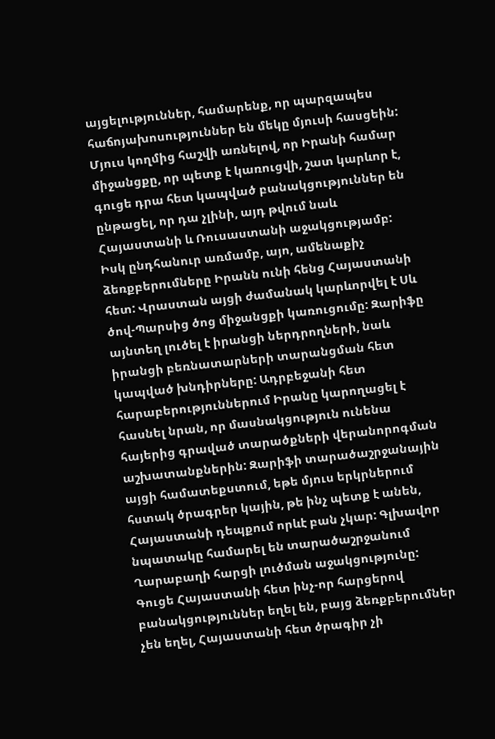այցելություններ, համարենք, որ պարզապես հաճոյախոսություններ են մեկը մյուսի հասցեին: Մյուս կողմից հաշվի առնելով, որ Իրանի համար միջանցքը, որ պետք է կառուցվի, շատ կարևոր է, գուցե դրա հետ կապված բանակցություններ են ընթացել, որ դա չլինի, այդ թվում նաև Հայաստանի և Ռուսաստանի աջակցությամբ: Իսկ ընդհանուր առմամբ, այո, ամենաքիչ ձեռքբերումները Իրանն ունի հենց Հայաստանի հետ: Վրաստան այցի ժամանակ կարևորվել է Սև ծով-Պարսից ծոց միջանցքի կառուցումը: Զարիֆը այնտեղ լուծել է իրանցի ներդրողների, նաև իրանցի բեռնատարների տարանցման հետ կապված խնդիրները: Ադրբեջանի հետ հարաբերություններում Իրանը կարողացել է հասնել նրան, որ մասնակցություն ունենա հայերից գրաված տարածքների վերանորոգման աշխատանքներին: Զարիֆի տարածաշրջանային այցի համատեքստում, եթե մյուս երկրներում հստակ ծրագրեր կային, թե ինչ պետք է անեն, Հայաստանի դեպքում որևէ բան չկար: Գլխավոր նպատակը համարել են տարածաշրջանում Ղարաբաղի հարցի լուծման աջակցությունը: Գուցե Հայաստանի հետ ինչ-որ հարցերով բանակցություններ եղել են, բայց ձեռքբերումներ չեն եղել, Հայաստանի հետ ծրագիր չի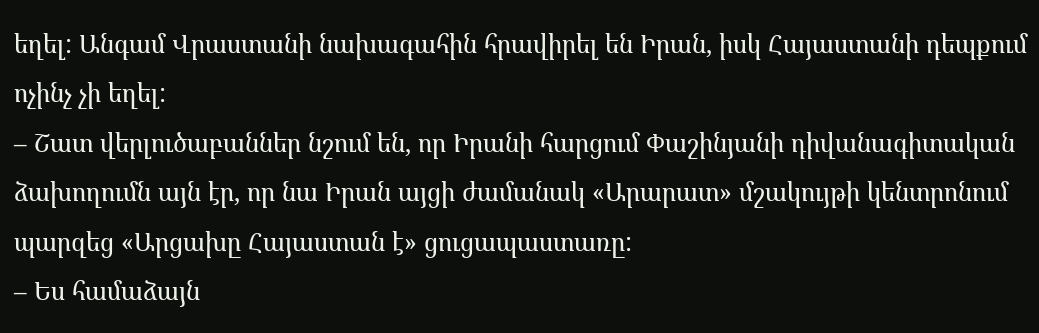եղել: Անգամ Վրաստանի նախագահին հրավիրել են Իրան, իսկ Հայաստանի դեպքում ոչինչ չի եղել:
– Շատ վերլուծաբաններ նշում են, որ Իրանի հարցում Փաշինյանի դիվանագիտական ձախողումն այն էր, որ նա Իրան այցի ժամանակ «Արարատ» մշակույթի կենտրոնում պարզեց «Արցախը Հայաստան է» ցուցապաստառը:
– Ես համաձայն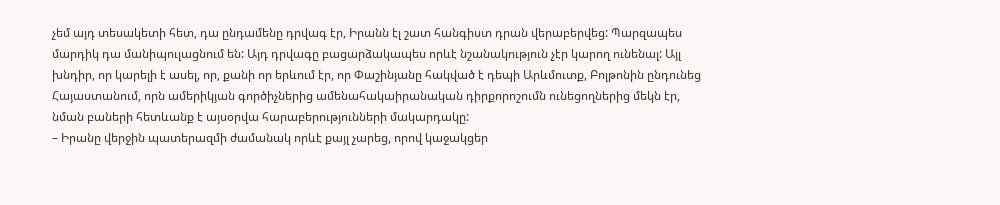չեմ այդ տեսակետի հետ, դա ընդամենը դրվագ էր, Իրանն էլ շատ հանգիստ դրան վերաբերվեց: Պարզապես մարդիկ դա մանիպուլացնում են: Այդ դրվագը բացարձակապես որևէ նշանակություն չէր կարող ունենալ: Այլ խնդիր, որ կարելի է ասել, որ, քանի որ երևում էր, որ Փաշինյանը հակված է դեպի Արևմուտք, Բոլթոնին ընդունեց Հայաստանում, որն ամերիկյան գործիչներից ամենահակաիրանական դիրքորոշումն ունեցողներից մեկն էր, նման բաների հետևանք է այսօրվա հարաբերությունների մակարդակը:
– Իրանը վերջին պատերազմի ժամանակ որևէ քայլ չարեց, որով կաջակցեր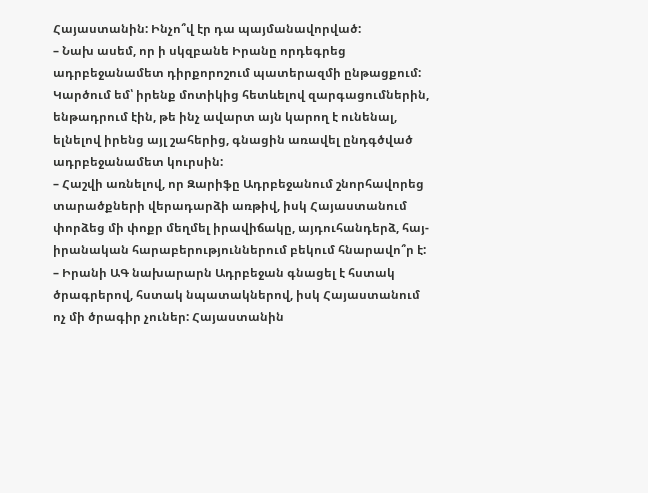Հայաստանին: Ինչո՞վ էր դա պայմանավորված:
– Նախ ասեմ, որ ի սկզբանե Իրանը որդեգրեց ադրբեջանամետ դիրքորոշում պատերազմի ընթացքում: Կարծում եմ՝ իրենք մոտիկից հետևելով զարգացումներին, ենթադրում էին, թե ինչ ավարտ այն կարող է ունենալ, ելնելով իրենց այլ շահերից, գնացին առավել ընդգծված ադրբեջանամետ կուրսին:
– Հաշվի առնելով, որ Զարիֆը Ադրբեջանում շնորհավորեց տարածքների վերադարձի առթիվ, իսկ Հայաստանում փորձեց մի փոքր մեղմել իրավիճակը, այդուհանդերձ, հայ-իրանական հարաբերություններում բեկում հնարավո՞ր է:
– Իրանի ԱԳ նախարարն Ադրբեջան գնացել է հստակ ծրագրերով, հստակ նպատակներով, իսկ Հայաստանում ոչ մի ծրագիր չուներ: Հայաստանին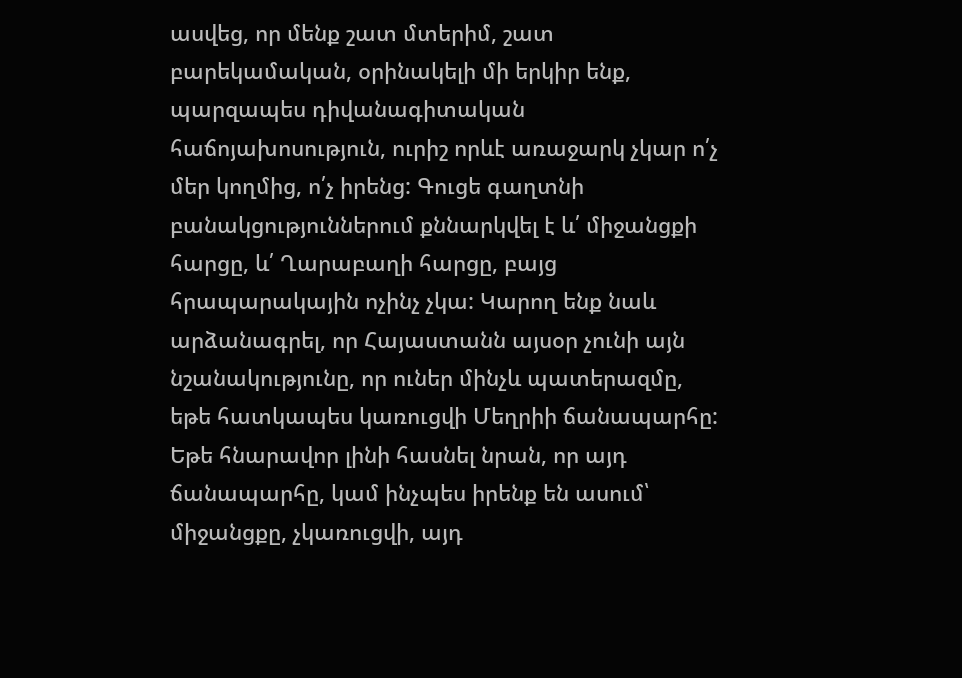ասվեց, որ մենք շատ մտերիմ, շատ բարեկամական, օրինակելի մի երկիր ենք, պարզապես դիվանագիտական հաճոյախոսություն, ուրիշ որևէ առաջարկ չկար ո՛չ մեր կողմից, ո՛չ իրենց: Գուցե գաղտնի բանակցություններում քննարկվել է և՛ միջանցքի հարցը, և՛ Ղարաբաղի հարցը, բայց հրապարակային ոչինչ չկա: Կարող ենք նաև արձանագրել, որ Հայաստանն այսօր չունի այն նշանակությունը, որ ուներ մինչև պատերազմը, եթե հատկապես կառուցվի Մեղրիի ճանապարհը: Եթե հնարավոր լինի հասնել նրան, որ այդ ճանապարհը, կամ ինչպես իրենք են ասում՝ միջանցքը, չկառուցվի, այդ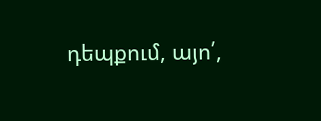դեպքում, այո՛,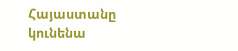Հայաստանը կունենա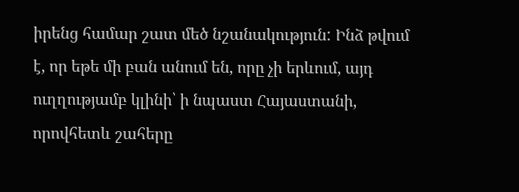իրենց համար շատ մեծ նշանակություն: Ինձ թվում է, որ եթե մի բան անում են, որը չի երևում, այդ ուղղությամբ կլինի՝ ի նպաստ Հայաստանի, որովհետև շահերը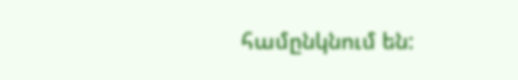համընկնում են: